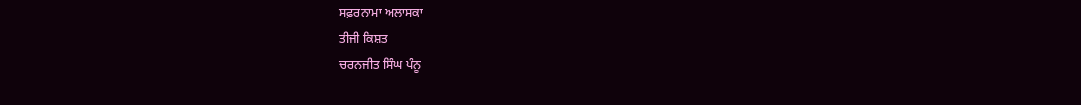ਸਫ਼ਰਨਾਮਾ ਅਲਾਸਕਾ
ਤੀਜੀ ਕਿਸ਼ਤ
ਚਰਨਜੀਤ ਸਿੰਘ ਪੰਨੂ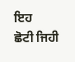ਇਹ
ਛੋਟੀ ਜਿਹੀ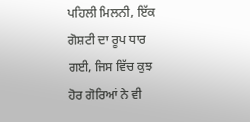ਪਹਿਲੀ ਮਿਲਨੀ, ਇੱਕ ਗੋਸ਼ਟੀ ਦਾ ਰੂਪ ਧਾਰ ਗਈ, ਜਿਸ ਵਿੱਚ ਕੁਝ ਹੋਰ ਗੋਰਿਆਂ ਨੇ ਵੀ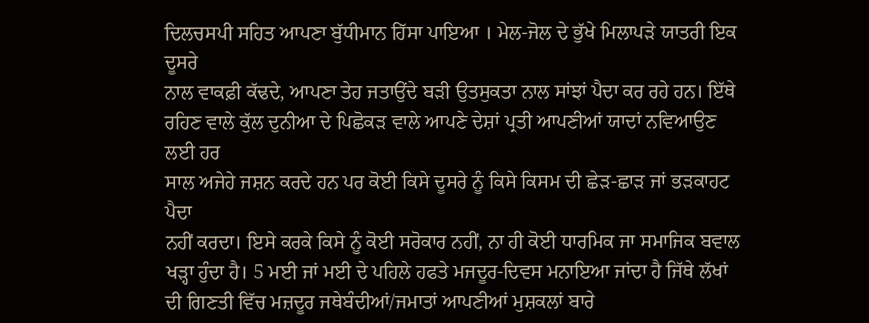ਦਿਲਚਸਪੀ ਸਹਿਤ ਆਪਣਾ ਬੁੱਧੀਮਾਨ ਹਿੱਸਾ ਪਾਇਆ । ਮੇਲ-ਜੋਲ ਦੇ ਭੁੱਖੇ ਮਿਲਾਪੜੇ ਯਾਤਰੀ ਇਕ ਦੂਸਰੇ
ਨਾਲ ਵਾਕਫ਼ੀ ਕੱਢਦੇ, ਆਪਣਾ ਤੇਹ ਜਤਾਉਂਦੇ ਬੜੀ ਉਤਸੁਕਤਾ ਨਾਲ ਸਾਂਝਾਂ ਪੈਦਾ ਕਰ ਰਹੇ ਹਨ। ਇੱਥੇ
ਰਹਿਣ ਵਾਲੇ ਕੁੱਲ ਦੁਨੀਆ ਦੇ ਪਿਛੋਕੜ ਵਾਲੇ ਆਪਣੇ ਦੇਸ਼ਾਂ ਪ੍ਰਤੀ ਆਪਣੀਆਂ ਯਾਦਾਂ ਨਵਿਆਉਣ ਲਈ ਹਰ
ਸਾਲ ਅਜੇਹੇ ਜਸ਼ਨ ਕਰਦੇ ਹਨ ਪਰ ਕੋਈ ਕਿਸੇ ਦੂਸਰੇ ਨੂੰ ਕਿਸੇ ਕਿਸਮ ਦੀ ਛੇੜ-ਛਾੜ ਜਾਂ ਭੜਕਾਹਟ ਪੈਦਾ
ਨਹੀਂ ਕਰਦਾ। ਇਸੇ ਕਰਕੇ ਕਿਸੇ ਨੂੰ ਕੋਈ ਸਰੋਕਾਰ ਨਹੀਂ, ਨਾ ਹੀ ਕੋਈ ਧਾਰਮਿਕ ਜਾ ਸਮਾਜਿਕ ਬਵਾਲ
ਖੜ੍ਹਾ ਹੁੰਦਾ ਹੈ। 5 ਮਈ ਜਾਂ ਮਈ ਦੇ ਪਹਿਲੇ ਹਫਤੇ ਮਜਦੂਰ-ਦਿਵਸ ਮਨਾਇਆ ਜਾਂਦਾ ਹੈ ਜਿੱਥੇ ਲੱਖਾਂ
ਦੀ ਗਿਣਤੀ ਵਿੱਚ ਮਜ਼ਦੂਰ ਜਥੇਬੰਦੀਆਂ/ਜਮਾਤਾਂ ਆਪਣੀਆਂ ਮੁਸ਼ਕਲਾਂ ਬਾਰੇ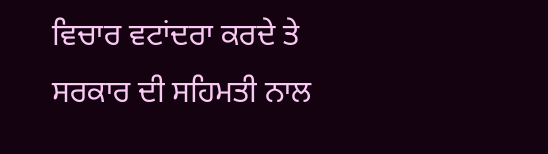ਵਿਚਾਰ ਵਟਾਂਦਰਾ ਕਰਦੇ ਤੇ
ਸਰਕਾਰ ਦੀ ਸਹਿਮਤੀ ਨਾਲ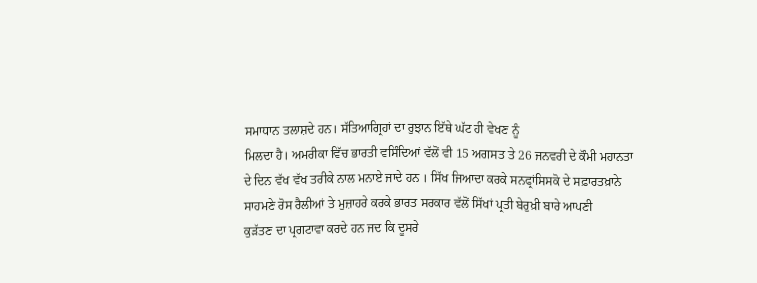ਸਮਾਧਾਨ ਤਲਾਸ਼ਦੇ ਹਨ। ਸੱਤਿਆਗ੍ਰਿਹਾਂ ਦਾ ਰੁਝਾਨ ਇੱਥੇ ਘੱਟ ਹੀ ਵੇਖਣ ਨੂੰ
ਮਿਲਦਾ ਹੈ। ਅਮਰੀਕਾ ਵਿੱਚ ਭਾਰਤੀ ਵਸਿੰਦਿਆਂ ਵੱਲੋਂ ਵੀ 15 ਅਗਸਤ ਤੇ 26 ਜਨਵਰੀ ਦੇ ਕੌਮੀ ਮਹਾਨਤਾ
ਦੇ ਦਿਨ ਵੱਖ ਵੱਖ ਤਰੀਕੇ ਨਾਲ ਮਨਾਏ ਜਾਦੇ ਹਨ । ਸਿੱਖ ਜਿਆਦਾ ਕਰਕੇ ਸਨਫ੍ਰਾਂਸਿਸਕੋ ਦੇ ਸਫ਼ਾਰਤਖ਼ਾਨੇ
ਸਾਹਮਣੇ ਰੋਸ ਰੈਲੀਆਂ ਤੇ ਮੁਜ਼ਾਹਰੇ ਕਰਕੇ ਭਾਰਤ ਸਰਕਾਰ ਵੱਲੋਂ ਸਿੱਖਾਂ ਪ੍ਰਤੀ ਬੇਰੁਖ਼ੀ ਬਾਰੇ ਆਪਣੀ
ਕੁੜੱਤਣ ਦਾ ਪ੍ਰਗਟਾਵਾ ਕਰਦੇ ਹਨ ਜਦ ਕਿ ਦੂਸਰੇ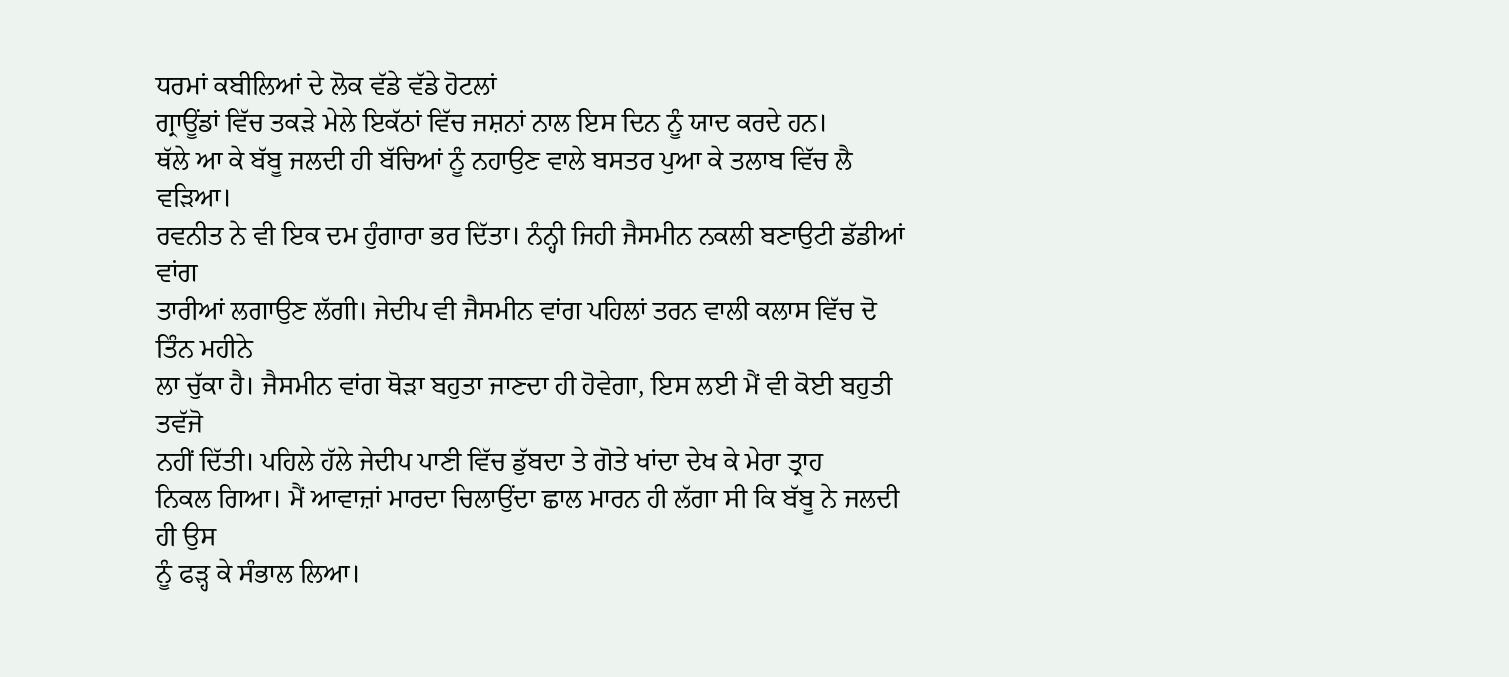ਧਰਮਾਂ ਕਬੀਲਿਆਂ ਦੇ ਲੋਕ ਵੱਡੇ ਵੱਡੇ ਹੋਟਲਾਂ
ਗ੍ਰਾਊਂਡਾਂ ਵਿੱਚ ਤਕੜੇ ਮੇਲੇ ਇਕੱਠਾਂ ਵਿੱਚ ਜਸ਼ਨਾਂ ਨਾਲ ਇਸ ਦਿਨ ਨੂੰ ਯਾਦ ਕਰਦੇ ਹਨ।
ਥੱਲੇ ਆ ਕੇ ਬੱਬੂ ਜਲਦੀ ਹੀ ਬੱਚਿਆਂ ਨੂੰ ਨਹਾਉਣ ਵਾਲੇ ਬਸਤਰ ਪੁਆ ਕੇ ਤਲਾਬ ਵਿੱਚ ਲੈ ਵੜਿਆ।
ਰਵਨੀਤ ਨੇ ਵੀ ਇਕ ਦਮ ਹੁੰਗਾਰਾ ਭਰ ਦਿੱਤਾ। ਨੰਨ੍ਹੀ ਜਿਹੀ ਜੈਸਮੀਨ ਨਕਲੀ ਬਣਾਉਟੀ ਡੱਡੀਆਂ ਵਾਂਗ
ਤਾਰੀਆਂ ਲਗਾਉਣ ਲੱਗੀ। ਜੇਦੀਪ ਵੀ ਜੈਸਮੀਨ ਵਾਂਗ ਪਹਿਲਾਂ ਤਰਨ ਵਾਲੀ ਕਲਾਸ ਵਿੱਚ ਦੋ ਤਿੰਨ ਮਹੀਨੇ
ਲਾ ਚੁੱਕਾ ਹੈ। ਜੈਸਮੀਨ ਵਾਂਗ ਥੋੜਾ ਬਹੁਤਾ ਜਾਣਦਾ ਹੀ ਹੋਵੇਗਾ, ਇਸ ਲਈ ਮੈਂ ਵੀ ਕੋਈ ਬਹੁਤੀ ਤਵੱਜੋ
ਨਹੀਂ ਦਿੱਤੀ। ਪਹਿਲੇ ਹੱਲੇ ਜੇਦੀਪ ਪਾਣੀ ਵਿੱਚ ਡੁੱਬਦਾ ਤੇ ਗੋਤੇ ਖਾਂਦਾ ਦੇਖ ਕੇ ਮੇਰਾ ਤ੍ਰਾਹ
ਨਿਕਲ ਗਿਆ। ਮੈਂ ਆਵਾਜ਼ਾਂ ਮਾਰਦਾ ਚਿਲਾਉਂਦਾ ਛਾਲ ਮਾਰਨ ਹੀ ਲੱਗਾ ਸੀ ਕਿ ਬੱਬੂ ਨੇ ਜਲਦੀ ਹੀ ਉਸ
ਨੂੰ ਫੜ੍ਹ ਕੇ ਸੰਭਾਲ ਲਿਆ।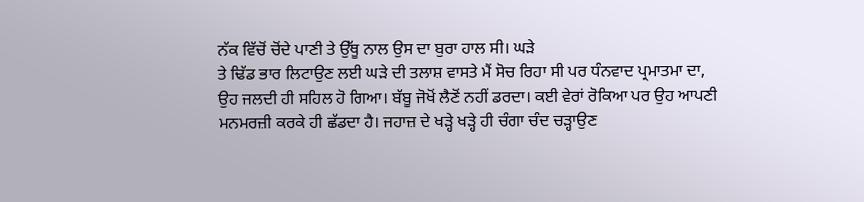ਨੱਕ ਵਿੱਚੋਂ ਚੋਂਦੇ ਪਾਣੀ ਤੇ ਉੱਥੂ ਨਾਲ ਉਸ ਦਾ ਬੁਰਾ ਹਾਲ ਸੀ। ਘੜੇ
ਤੇ ਢਿੱਡ ਭਾਰ ਲਿਟਾਉਣ ਲਈ ਘੜੇ ਦੀ ਤਲਾਸ਼ ਵਾਸਤੇ ਮੈਂ ਸੋਚ ਰਿਹਾ ਸੀ ਪਰ ਧੰਨਵਾਦ ਪ੍ਰਮਾਤਮਾ ਦਾ,
ਉਹ ਜਲਦੀ ਹੀ ਸਹਿਲ ਹੋ ਗਿਆ। ਬੱਬੂ ਜੋਖੋਂ ਲੈਣੋਂ ਨਹੀਂ ਡਰਦਾ। ਕਈ ਵੇਰਾਂ ਰੋਕਿਆ ਪਰ ਉਹ ਆਪਣੀ
ਮਨਮਰਜ਼ੀ ਕਰਕੇ ਹੀ ਛੱਡਦਾ ਹੈ। ਜਹਾਜ਼ ਦੇ ਖੜ੍ਹੇ ਖੜ੍ਹੇ ਹੀ ਚੰਗਾ ਚੰਦ ਚੜ੍ਹਾਉਣ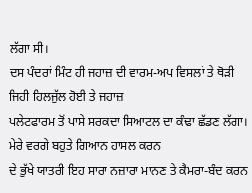ਲੱਗਾ ਸੀ।
ਦਸ ਪੰਦਰਾਂ ਮਿੰਟ ਹੀ ਜਹਾਜ਼ ਦੀ ਵਾਰਮ-ਅਪ ਵਿਸਲਾਂ ਤੇ ਥੋੜੀ ਜਿਹੀ ਹਿਲਜੁੱਲ ਹੋਈ ਤੇ ਜਹਾਜ਼
ਪਲੇਟਫਾਰਮ ਤੋਂ ਪਾਸੇ ਸਰਕਦਾ ਸਿਆਟਲ ਦਾ ਕੰਢਾ ਛੱਡਣ ਲੱਗਾ। ਮੇਰੇ ਵਰਗੇ ਬਹੁਤੇ ਗਿਆਨ ਹਾਸਲ ਕਰਨ
ਦੇ ਭੁੱਖੇ ਯਾਤਰੀ ਇਹ ਸਾਰਾ ਨਜ਼ਾਰਾ ਮਾਨਣ ਤੇ ਕੈਮਰਾ-ਬੰਦ ਕਰਨ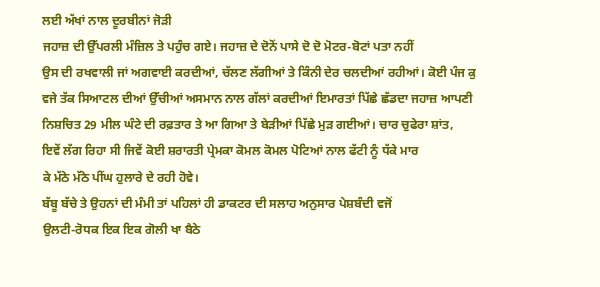ਲਈ ਅੱਖਾਂ ਨਾਲ ਦੂਰਬੀਨਾਂ ਜੋੜੀ
ਜਹਾਜ਼ ਦੀ ਉੱਪਰਲੀ ਮੰਜ਼ਿਲ ਤੇ ਪਹੁੰਚ ਗਏ। ਜਹਾਜ਼ ਦੇ ਦੋਨੋਂ ਪਾਸੇ ਦੋ ਦੋ ਮੋਟਰ-ਬੋਟਾਂ ਪਤਾ ਨਹੀਂ
ਉਸ ਦੀ ਰਖਵਾਲੀ ਜਾਂ ਅਗਵਾਈ ਕਰਦੀਆਂ, ਚੱਲਣ ਲੱਗੀਆਂ ਤੇ ਕਿੰਨੀ ਦੇਰ ਚਲਦੀਆਂ ਰਹੀਆਂ। ਕੋਈ ਪੰਜ ਕੁ
ਵਜੇ ਤੱਕ ਸਿਆਟਲ ਦੀਆਂ ਉੱਚੀਆਂ ਅਸਮਾਨ ਨਾਲ ਗੱਲਾਂ ਕਰਦੀਆਂ ਇਮਾਰਤਾਂ ਪਿੱਛੇ ਛੱਡਦਾ ਜਹਾਜ਼ ਆਪਣੀ
ਨਿਸ਼ਚਿਤ 29 ਮੀਲ ਘੰਟੇ ਦੀ ਰਫ਼ਤਾਰ ਤੇ ਆ ਗਿਆ ਤੇ ਬੇੜੀਆਂ ਪਿੱਛੇ ਮੁੜ ਗਈਆਂ। ਚਾਰ ਚੁਫੇਰਾ ਸ਼ਾਂਤ,
ਇਵੇਂ ਲੱਗ ਰਿਹਾ ਸੀ ਜਿਵੇਂ ਕੋਈ ਸ਼ਰਾਰਤੀ ਪ੍ਰੇਮਕਾ ਕੋਮਲ ਕੋਮਲ ਪੋਟਿਆਂ ਨਾਲ ਫੱਟੀ ਨੂੰ ਧੱਕੇ ਮਾਰ
ਕੇ ਮੱਠੇ ਮੱਠੇ ਪੀਂਘ ਹੁਲਾਰੇ ਦੇ ਰਹੀ ਹੋਵੇ।
ਬੱਬੂ ਬੱਚੇ ਤੇ ਉਹਨਾਂ ਦੀ ਮੰਮੀ ਤਾਂ ਪਹਿਲਾਂ ਹੀ ਡਾਕਟਰ ਦੀ ਸਲਾਹ ਅਨੁਸਾਰ ਪੇਸ਼ਬੰਦੀ ਵਜੋਂ
ਉਲਟੀ-ਰੋਧਕ ਇਕ ਇਕ ਗੋਲੀ ਖਾ ਬੈਠੇ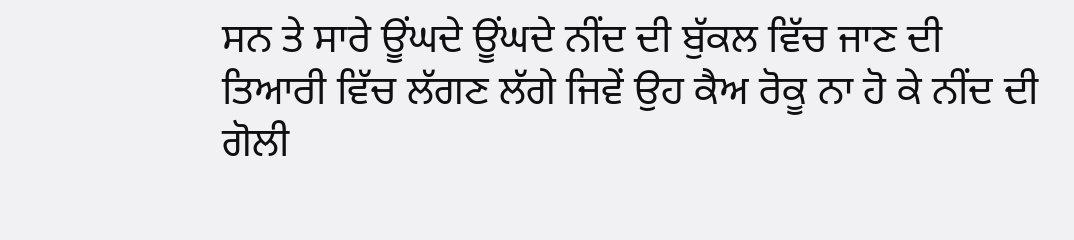ਸਨ ਤੇ ਸਾਰੇ ਊਂਘਦੇ ਊਂਘਦੇ ਨੀਂਦ ਦੀ ਬੁੱਕਲ ਵਿੱਚ ਜਾਣ ਦੀ
ਤਿਆਰੀ ਵਿੱਚ ਲੱਗਣ ਲੱਗੇ ਜਿਵੇਂ ਉਹ ਕੈਅ ਰੋਕੂ ਨਾ ਹੋ ਕੇ ਨੀਂਦ ਦੀ ਗੋਲੀ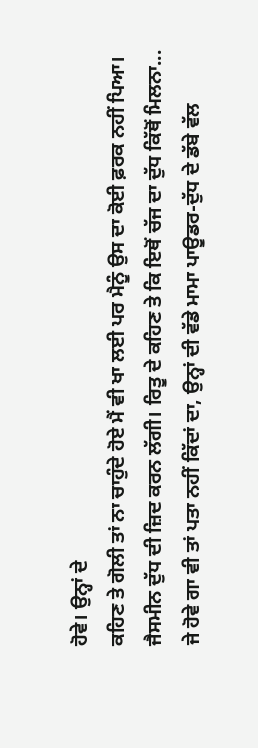ਹੋਵੇ। ਉਨ੍ਹਾਂ ਦੇ
ਕਹਿਣ ਤੇ ਗੋਲੀ ਤਾਂ ਨਾ ਚਾਹੁੰਦੇ ਹੋਏ ਮੈਂ ਵੀ ਖਾ ਲਈ ਪਰ ਮੈਨੂੰ ਉਸ ਦਾ ਕੋਈ ਫ਼ਰਕ ਨਹੀਂ ਪਿਆ।
ਜੈਸਮੀਨ ਦੁੱਧ ਦੀ ਜ਼ਿਦ ਕਰਨ ਲੱਗੀ। ਰਿਤੂ ਦੇ ਕਹਿਣ ਤੇ ਕਿ ਇਥੋਂ ਚੱਜ ਦਾ ਦੁੱਧ ਕਿੱਥੋਂ ਮਿਲਨਾ...
ਜੇ ਹੋਵੇ ਗਾ ਵੀ ਤਾਂ ਪਤਾ ਨਹੀਂ ਕਿੱਦਾਂ ਦਾ, ਉਨ੍ਹਾਂ ਦੀ ਵੱਡੇ ਮਾਮਾ ਪਾਊਡਰ-ਦੁੱਧ ਦੇ ਡੱਬੇ ਵੱਲ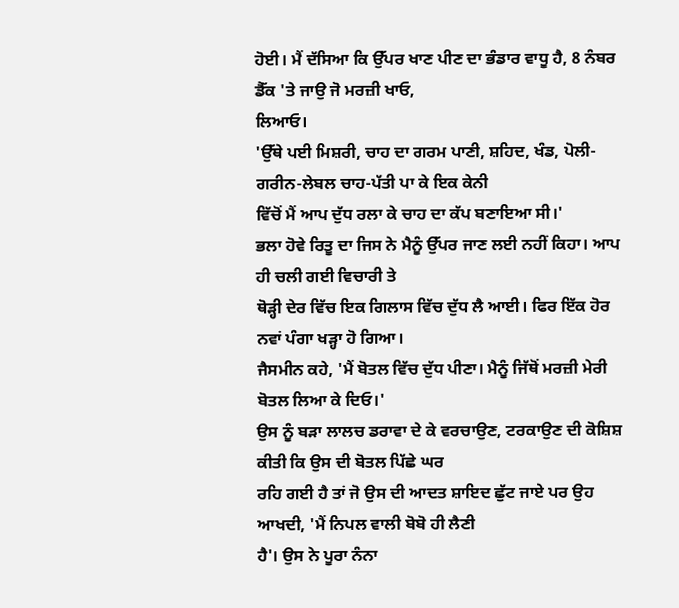ਹੋਈ। ਮੈਂ ਦੱਸਿਆ ਕਿ ਉੱਪਰ ਖਾਣ ਪੀਣ ਦਾ ਭੰਡਾਰ ਵਾਧੂ ਹੈ, 8 ਨੰਬਰ ਡੈੱਕ 'ਤੇ ਜਾਉ ਜੋ ਮਰਜ਼ੀ ਖਾਓ,
ਲਿਆਓ।
'ਉੱਥੇ ਪਈ ਮਿਸ਼ਰੀ, ਚਾਹ ਦਾ ਗਰਮ ਪਾਣੀ, ਸ਼ਹਿਦ, ਖੰਡ, ਪੋਲੀ-ਗਰੀਨ-ਲੇਬਲ ਚਾਹ-ਪੱਤੀ ਪਾ ਕੇ ਇਕ ਕੇਨੀ
ਵਿੱਚੋਂ ਮੈਂ ਆਪ ਦੁੱਧ ਰਲਾ ਕੇ ਚਾਹ ਦਾ ਕੱਪ ਬਣਾਇਆ ਸੀ।'
ਭਲਾ ਹੋਵੇ ਰਿਤੂ ਦਾ ਜਿਸ ਨੇ ਮੈਨੂੰ ਉੱਪਰ ਜਾਣ ਲਈ ਨਹੀਂ ਕਿਹਾ। ਆਪ ਹੀ ਚਲੀ ਗਈ ਵਿਚਾਰੀ ਤੇ
ਥੋੜ੍ਹੀ ਦੇਰ ਵਿੱਚ ਇਕ ਗਿਲਾਸ ਵਿੱਚ ਦੁੱਧ ਲੈ ਆਈ। ਫਿਰ ਇੱਕ ਹੋਰ ਨਵਾਂ ਪੰਗਾ ਖੜ੍ਹਾ ਹੋ ਗਿਆ।
ਜੈਸਮੀਨ ਕਹੇ, 'ਮੈਂ ਬੋਤਲ ਵਿੱਚ ਦੁੱਧ ਪੀਣਾ। ਮੈਨੂੰ ਜਿੱਥੋਂ ਮਰਜ਼ੀ ਮੇਰੀ ਬੋਤਲ ਲਿਆ ਕੇ ਦਿਓ।'
ਉਸ ਨੂੰ ਬੜਾ ਲਾਲਚ ਡਰਾਵਾ ਦੇ ਕੇ ਵਰਚਾਉਣ, ਟਰਕਾਉਣ ਦੀ ਕੋਸ਼ਿਸ਼ ਕੀਤੀ ਕਿ ਉਸ ਦੀ ਬੋਤਲ ਪਿੱਛੇ ਘਰ
ਰਹਿ ਗਈ ਹੈ ਤਾਂ ਜੋ ਉਸ ਦੀ ਆਦਤ ਸ਼ਾਇਦ ਛੁੱਟ ਜਾਏ ਪਰ ਉਹ ਆਖਦੀ, 'ਮੈਂ ਨਿਪਲ ਵਾਲੀ ਬੋਬੋ ਹੀ ਲੈਣੀ
ਹੈ'। ਉਸ ਨੇ ਪੂਰਾ ਨੰਨਾ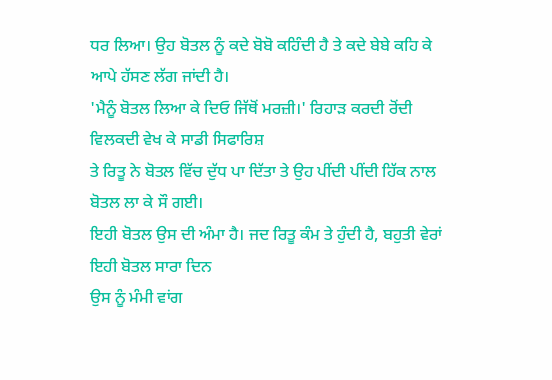ਧਰ ਲਿਆ। ਉਹ ਬੋਤਲ ਨੂੰ ਕਦੇ ਬੋਬੋ ਕਹਿੰਦੀ ਹੈ ਤੇ ਕਦੇ ਬੇਬੇ ਕਹਿ ਕੇ
ਆਪੇ ਹੱਸਣ ਲੱਗ ਜਾਂਦੀ ਹੈ।
'ਮੈਨੂੰ ਬੋਤਲ ਲਿਆ ਕੇ ਦਿਓ ਜਿੱਥੋਂ ਮਰਜ਼ੀ।' ਰਿਹਾੜ ਕਰਦੀ ਰੋਂਦੀ ਵਿਲਕਦੀ ਵੇਖ ਕੇ ਸਾਡੀ ਸਿਫਾਰਿਸ਼
ਤੇ ਰਿਤੂ ਨੇ ਬੋਤਲ ਵਿੱਚ ਦੁੱਧ ਪਾ ਦਿੱਤਾ ਤੇ ਉਹ ਪੀਂਦੀ ਪੀਂਦੀ ਹਿੱਕ ਨਾਲ ਬੋਤਲ ਲਾ ਕੇ ਸੌ ਗਈ।
ਇਹੀ ਬੋਤਲ ਉਸ ਦੀ ਅੰਮਾ ਹੈ। ਜਦ ਰਿਤੂ ਕੰਮ ਤੇ ਹੁੰਦੀ ਹੈ, ਬਹੁਤੀ ਵੇਰਾਂ ਇਹੀ ਬੋਤਲ ਸਾਰਾ ਦਿਨ
ਉਸ ਨੂੰ ਮੰਮੀ ਵਾਂਗ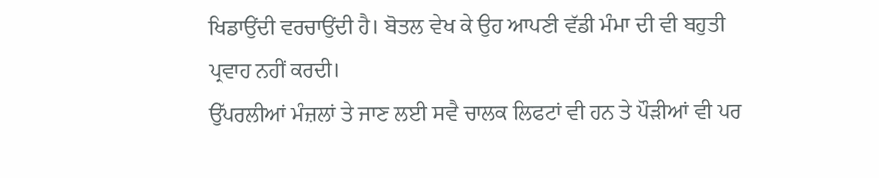ਖਿਡਾਉਂਦੀ ਵਰਚਾਉਂਦੀ ਹੈ। ਬੋਤਲ ਵੇਖ ਕੇ ਉਹ ਆਪਣੀ ਵੱਡੀ ਮੰਮਾ ਦੀ ਵੀ ਬਹੁਤੀ
ਪ੍ਰਵਾਹ ਨਹੀਂ ਕਰਦੀ।
ਉੱਪਰਲੀਆਂ ਮੰਜ਼ਲਾਂ ਤੇ ਜਾਣ ਲਈ ਸਵੈ ਚਾਲਕ ਲਿਫਟਾਂ ਵੀ ਹਨ ਤੇ ਪੌੜੀਆਂ ਵੀ ਪਰ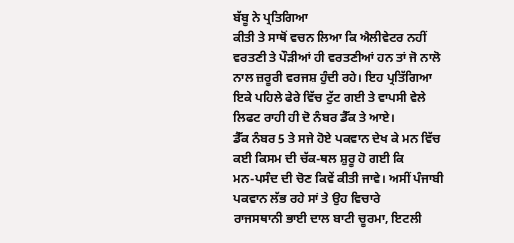ਬੱਬੂ ਨੇ ਪ੍ਰਤਿਗਿਆ
ਕੀਤੀ ਤੇ ਸਾਥੋਂ ਵਚਨ ਲਿਆ ਕਿ ਐਲੀਵੇਟਰ ਨਹੀਂ ਵਰਤਣੀ ਤੇ ਪੌੜੀਆਂ ਹੀ ਵਰਤਣੀਆਂ ਹਨ ਤਾਂ ਜੋ ਨਾਲੋ
ਨਾਲ ਜ਼ਰੂਰੀ ਵਰਜਸ਼ ਹੁੰਦੀ ਰਹੇ। ਇਹ ਪ੍ਰਤਿੱਗਿਆ ਇਕੇ ਪਹਿਲੇ ਫੇਰੇ ਵਿੱਚ ਟੁੱਟ ਗਈ ਤੇ ਵਾਪਸੀ ਵੇਲੇ
ਲਿਫਟ ਰਾਹੀ ਹੀ ਦੋ ਨੰਬਰ ਡੈੱਕ ਤੇ ਆਏ।
ਡੈੱਕ ਨੰਬਰ 5 ਤੇ ਸਜੇ ਹੋਏ ਪਕਵਾਨ ਦੇਖ ਕੇ ਮਨ ਵਿੱਚ ਕਈ ਕਿਸਮ ਦੀ ਚੱਕ-ਥਲ ਸ਼ੁਰੂ ਹੋ ਗਈ ਕਿ
ਮਨ-ਪਸੰਦ ਦੀ ਚੋਣ ਕਿਵੇਂ ਕੀਤੀ ਜਾਵੇ। ਅਸੀਂ ਪੰਜਾਬੀ ਪਕਵਾਨ ਲੱਭ ਰਹੇ ਸਾਂ ਤੇ ਉਹ ਵਿਚਾਰੇ
ਰਾਜਸਥਾਨੀ ਭਾਈ ਦਾਲ ਬਾਟੀ ਚੂਰਮਾ, ਇਟਲੀ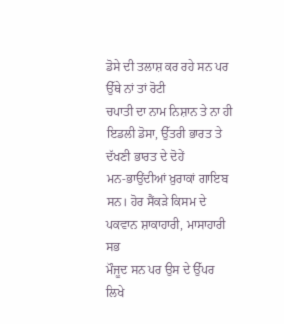ਡੋਸੇ ਦੀ ਤਲਾਸ਼ ਕਰ ਰਹੇ ਸਨ ਪਰ ਉੱਥੇ ਨਾਂ ਤਾਂ ਰੋਟੀ
ਚਪਾਤੀ ਦਾ ਨਾਮ ਨਿਸ਼ਾਨ ਤੇ ਨਾ ਹੀ ਇਡਲੀ ਡੋਸਾ, ਉੱਤਰੀ ਭਾਰਤ ਤੇ ਦੱਖਣੀ ਭਾਰਤ ਦੇ ਦੋਹੇਂ
ਮਨ-ਭਾਉਂਦੀਆਂ ਖ਼ੁਰਾਕਾਂ ਗਾਇਬ ਸਨ। ਹੋਰ ਸੈਂਕੜੇ ਕਿਸਮ ਦੇ ਪਕਵਾਨ ਸ਼ਾਕਾਹਾਰੀ, ਮਾਸਾਹਾਰੀ ਸਭ
ਮੌਜੂਦ ਸਨ ਪਰ ਉਸ ਦੇ ਉੱਪਰ ਲਿਖੇ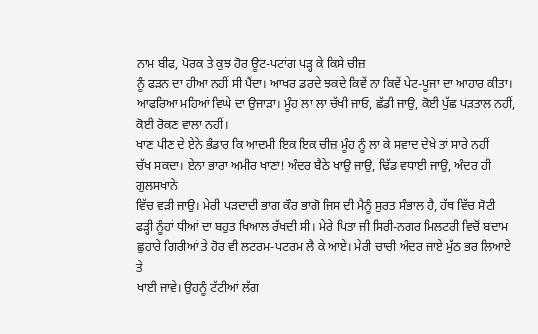ਨਾਮ ਬੀਫ, ਪੋਰਕ ਤੇ ਕੁਝ ਹੋਰ ਊਟ-ਪਟਾਂਗ ਪੜ੍ਹ ਕੇ ਕਿਸੇ ਚੀਜ਼
ਨੂੰ ਫੜਨ ਦਾ ਹੀਆ ਨਹੀਂ ਸੀ ਪੈਂਦਾ। ਆਖਰ ਡਰਦੇ ਝਕਦੇ ਕਿਵੇਂ ਨਾ ਕਿਵੇਂ ਪੇਟ-ਪੂਜਾ ਦਾ ਆਹਾਰ ਕੀਤਾ।
ਆਫਰਿਆ ਮਹਿਆਂ ਵਿਘੇ ਦਾ ਉਜਾੜਾ। ਮੂੰਹ ਲਾ ਲਾ ਚੱਖੀ ਜਾਓ, ਛੱਡੀ ਜਾਉ, ਕੋਈ ਪੁੱਛ ਪੜਤਾਲ ਨਹੀਂ,
ਕੋਈ ਰੋਕਣ ਵਾਲਾ ਨਹੀਂ।
ਖਾਣ ਪੀਣ ਦੇ ਏਨੇ ਭੰਡਾਰ ਕਿ ਆਦਮੀ ਇਕ ਇਕ ਚੀਜ਼ ਮੂੰਹ ਨੂੰ ਲਾ ਕੇ ਸਵਾਦ ਦੇਖੇ ਤਾਂ ਸਾਰੇ ਨਹੀਂ
ਚੱਖ ਸਕਦਾ। ਏਨਾ ਭਾਰਾ ਅਮੀਰ ਖਾਣਾ! ਅੰਦਰ ਬੈਠੇ ਖਾਉ ਜਾਉ, ਢਿੱਡ ਵਧਾਈ ਜਾਉ, ਅੰਦਰ ਹੀ ਗੁਲਸਖਾਨੇ
ਵਿੱਚ ਵੜੀ ਜਾਉ। ਮੇਰੀ ਪੜਦਾਦੀ ਭਾਗ ਕੌਰ ਭਾਗੋ ਜਿਸ ਦੀ ਮੈਨੂੰ ਸੁਰਤ ਸੰਭਾਲ ਹੈ, ਹੱਥ ਵਿੱਚ ਸੋਟੀ
ਫੜ੍ਹੀ ਨੂੰਹਾਂ ਧੀਆਂ ਦਾ ਬਹੁਤ ਖਿਆਲ ਰੱਖਦੀ ਸੀ। ਮੇਰੇ ਪਿਤਾ ਜੀ ਸਿਰੀ-ਨਗਰ ਮਿਲਟਰੀ ਵਿਚੋਂ ਬਦਾਮ
ਛੁਹਾਰੇ ਗਿਰੀਆਂ ਤੇ ਹੋਰ ਵੀ ਲਟਰਮ-ਪਟਰਮ ਲੈ ਕੇ ਆਏ। ਮੇਰੀ ਚਾਚੀ ਅੰਦਰ ਜਾਏ ਮੁੱਠ ਭਰ ਲਿਆਏ ਤੇ
ਖਾਈ ਜਾਵੇ। ਉਹਨੂੰ ਟੱਟੀਆਂ ਲੱਗ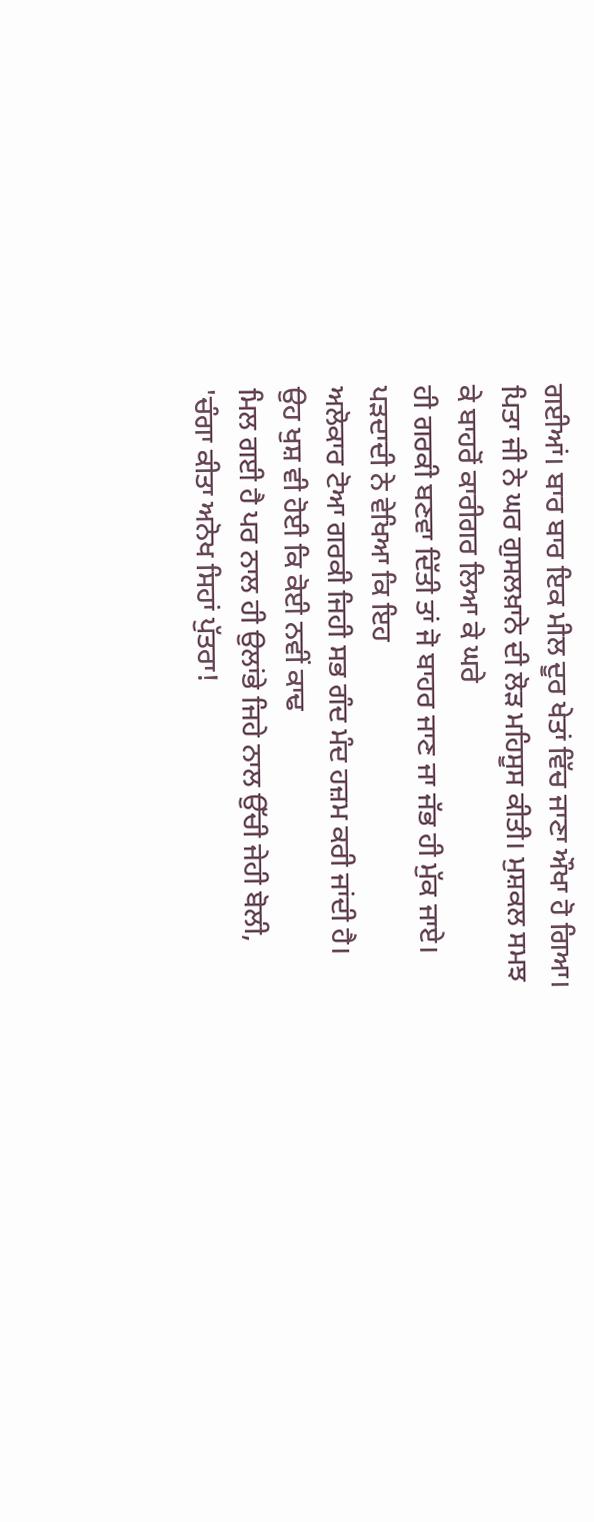ਗਈਆਂ। ਬਾਰ ਬਾਰ ਇਕ ਮੀਲ ਦੂਰ ਖੇਤਾਂ ਵਿੱਚ ਜਾਣਾ ਔਖਾ ਹੋ ਗਿਆ।
ਪਿਤਾ ਜੀ ਨੇ ਘਰ ਗੁਸਲਖ਼ਾਨੇ ਦੀ ਲੋੜ ਮਹਿਸੂਸ ਕੀਤੀ। ਮੁਸ਼ਕਲ ਸਮਝ ਕੇ ਬਾਹਰੋਂ ਕਾਰੀਗਰ ਲਿਆ ਕੇ ਘਰੇ
ਹੀ ਗਰਕੀ ਬਣਵਾ ਦਿੱਤੀ ਤਾਂ ਜੋ ਬਾਹਰ ਜਾਣ ਜਾ ਜੱਭ ਹੀ ਮੁੱਕ ਜਾਏ। ਪੜਦਾਦੀ ਨੇ ਵੇਖਿਆ ਕਿ ਇਹ
ਅਲੋਕਾਰ ਟੋਆ ਗਰਕੀ ਜਿਹੀ ਸਭ ਗੰਦ ਮੰਦ ਹਜ਼ਮ ਕਰੀ ਜਾਂਦੀ ਹੈ। ਉਹ ਖੁਸ਼ ਵੀ ਹੋਈ ਕਿ ਕੋਈ ਨਵੀਂ ਕਾਢ
ਮਿਲ ਗਈ ਹੈ ਪਰ ਨਾਲ ਹੀ ਉਲਾਂਭੇ ਜਿਹੇ ਨਾਲ ਉੱਚੀ ਜੇਹੀ ਬੋਲੀ, 'ਚੰਗਾ ਕੀਤਾ ਅਨੋਖ ਸਿਹਾਂ ਪੁੱਤਰਾ!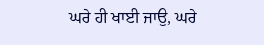ਘਰੇ ਹੀ ਖਾਈ ਜਾਉ, ਘਰੇ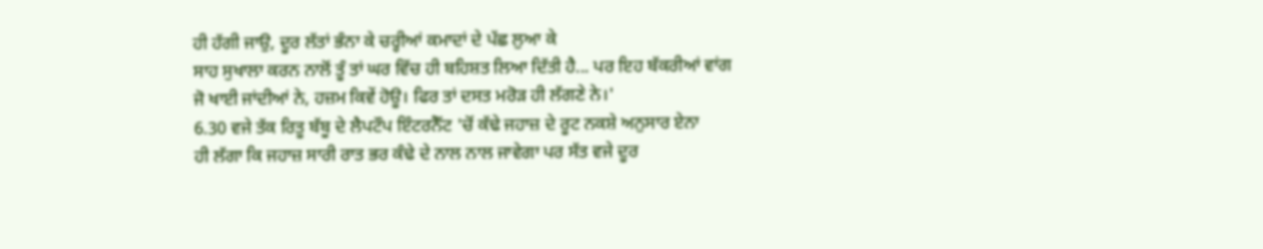ਹੀ ਹੱਗੀ ਜਾਉ, ਦੂਰ ਲੱਤਾਂ ਭੰਨਾ ਕੇ ਚਰ੍ਹੀਆਂ ਕਮਾਦਾਂ ਦੇ ਪੱਛ ਲੁਆ ਕੇ
ਸਾਹ ਸੁਖਾਲਾ ਕਰਨ ਨਾਲੋਂ ਤੂੰ ਤਾਂ ਘਰ ਵਿੱਚ ਹੀ ਬਹਿਸ਼ਤ ਲਿਆ ਦਿੱਤੀ ਹੈ... ਪਰ ਇਹ ਬੱਕਰੀਆਂ ਵਾਂਗ
ਜੋ ਖਾਈ ਜਾਂਦੀਆਂ ਨੇ, ਹਜ਼ਮ ਕਿਵੇਂ ਹੋਊ। ਫਿਰ ਤਾਂ ਦਸਤ ਮਰੋੜ ਹੀ ਲੱਗਣੇ ਨੇ।'
6.30 ਵਜੇ ਤੱਕ ਰਿਤੂ ਬੱਬੂ ਦੇ ਲੈਪਟੌਪ ਇੰਟਰਨੈੱਟ 'ਚੋਂ ਕੱਢੇ ਜਹਾਜ਼ ਦੇ ਰੂਟ ਨਕਸ਼ੇ ਅਨੁਸਾਰ ਏਨਾ
ਹੀ ਲੱਗਾ ਕਿ ਜਹਾਜ਼ ਸਾਰੀ ਰਾਤ ਭਰ ਕੰਢੇ ਦੇ ਨਾਲ ਨਾਲ ਜਾਵੇਗਾ ਪਰ ਸੱਤ ਵਜੇ ਦੂਰ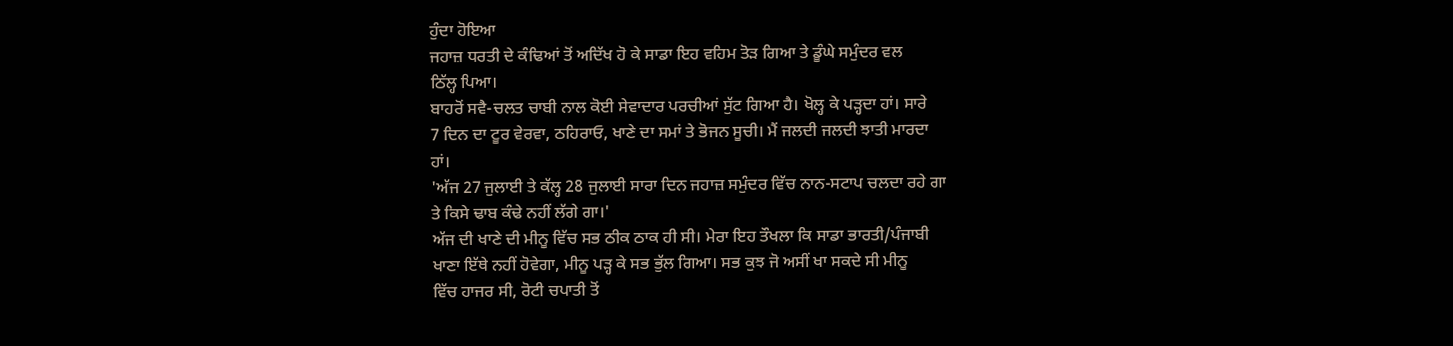ਹੁੰਦਾ ਹੋਇਆ
ਜਹਾਜ਼ ਧਰਤੀ ਦੇ ਕੰਢਿਆਂ ਤੋਂ ਅਦਿੱਖ ਹੋ ਕੇ ਸਾਡਾ ਇਹ ਵਹਿਮ ਤੋੜ ਗਿਆ ਤੇ ਡੂੰਘੇ ਸਮੁੰਦਰ ਵਲ
ਠਿੱਲ੍ਹ ਪਿਆ।
ਬਾਹਰੋਂ ਸਵੈ-ਚਲਤ ਚਾਬੀ ਨਾਲ ਕੋਈ ਸੇਵਾਦਾਰ ਪਰਚੀਆਂ ਸੁੱਟ ਗਿਆ ਹੈ। ਖੋਲ੍ਹ ਕੇ ਪੜ੍ਹਦਾ ਹਾਂ। ਸਾਰੇ
7 ਦਿਨ ਦਾ ਟੂਰ ਵੇਰਵਾ, ਠਹਿਰਾਓ, ਖਾਣੇ ਦਾ ਸਮਾਂ ਤੇ ਭੋਜਨ ਸੂਚੀ। ਮੈਂ ਜਲਦੀ ਜਲਦੀ ਝਾਤੀ ਮਾਰਦਾ
ਹਾਂ।
'ਅੱਜ 27 ਜੁਲਾਈ ਤੇ ਕੱਲ੍ਹ 28 ਜੁਲਾਈ ਸਾਰਾ ਦਿਨ ਜਹਾਜ਼ ਸਮੁੰਦਰ ਵਿੱਚ ਨਾਨ-ਸਟਾਪ ਚਲਦਾ ਰਹੇ ਗਾ
ਤੇ ਕਿਸੇ ਢਾਬ ਕੰਢੇ ਨਹੀਂ ਲੱਗੇ ਗਾ।'
ਅੱਜ ਦੀ ਖਾਣੇ ਦੀ ਮੀਨੂ ਵਿੱਚ ਸਭ ਠੀਕ ਠਾਕ ਹੀ ਸੀ। ਮੇਰਾ ਇਹ ਤੌਖਲਾ ਕਿ ਸਾਡਾ ਭਾਰਤੀ/ਪੰਜਾਬੀ
ਖਾਣਾ ਇੱਥੇ ਨਹੀਂ ਹੋਵੇਗਾ, ਮੀਨੂ ਪੜ੍ਹ ਕੇ ਸਭ ਭੁੱਲ ਗਿਆ। ਸਭ ਕੁਝ ਜੋ ਅਸੀਂ ਖਾ ਸਕਦੇ ਸੀ ਮੀਨੂ
ਵਿੱਚ ਹਾਜਰ ਸੀ, ਰੋਟੀ ਚਪਾਤੀ ਤੋਂ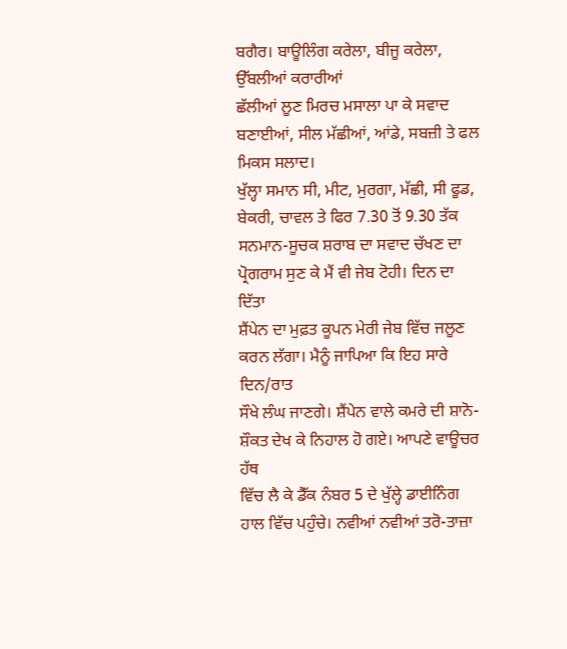ਬਗੈਰ। ਬਾਊਲਿੰਗ ਕਰੇਲਾ, ਬੀਜੂ ਕਰੇਲਾ, ਉੱਬਲੀਆਂ ਕਰਾਰੀਆਂ
ਛੱਲੀਆਂ ਲੂਣ ਮਿਰਚ ਮਸਾਲਾ ਪਾ ਕੇ ਸਵਾਦ ਬਣਾਈਆਂ, ਸੀਲ ਮੱਛੀਆਂ, ਆਂਡੇ, ਸਬਜ਼ੀ ਤੇ ਫਲ ਮਿਕਸ ਸਲਾਦ।
ਖੁੱਲ੍ਹਾ ਸਮਾਨ ਸੀ, ਮੀਟ, ਮੁਰਗਾ, ਮੱਛੀ, ਸੀ ਫੂਡ, ਬੇਕਰੀ, ਚਾਵਲ ਤੇ ਫਿਰ 7.30 ਤੋਂ 9.30 ਤੱਕ
ਸਨਮਾਨ-ਸੂਚਕ ਸ਼ਰਾਬ ਦਾ ਸਵਾਦ ਚੱਖਣ ਦਾ ਪ੍ਰੋਗਰਾਮ ਸੁਣ ਕੇ ਮੈਂ ਵੀ ਜੇਬ ਟੋਹੀ। ਦਿਨ ਦਾ ਦਿੱਤਾ
ਸ਼ੈਂਪੇਨ ਦਾ ਮੁਫ਼ਤ ਕੂਪਨ ਮੇਰੀ ਜੇਬ ਵਿੱਚ ਜਲੂਣ ਕਰਨ ਲੱਗਾ। ਮੈਨੂੰ ਜਾਪਿਆ ਕਿ ਇਹ ਸਾਰੇ ਦਿਨ/ਰਾਤ
ਸੌਖੇ ਲੰਘ ਜਾਣਗੇ। ਸ਼ੈਂਪੇਨ ਵਾਲੇ ਕਮਰੇ ਦੀ ਸ਼ਾਨੋ-ਸ਼ੌਕਤ ਦੇਖ ਕੇ ਨਿਹਾਲ ਹੋ ਗਏ। ਆਪਣੇ ਵਾਊਚਰ ਹੱਥ
ਵਿੱਚ ਲੈ ਕੇ ਡੈੱਕ ਨੰਬਰ 5 ਦੇ ਖੁੱਲ੍ਹੇ ਡਾਈਨਿੰਗ ਹਾਲ ਵਿੱਚ ਪਹੁੰਚੇ। ਨਵੀਆਂ ਨਵੀਆਂ ਤਰੋ-ਤਾਜ਼ਾ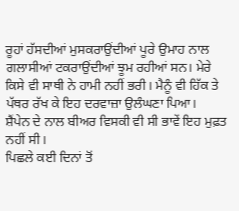ਰੂਹਾਂ ਹੱਸਦੀਆਂ ਮੁਸਕਰਾਉਂਦੀਆਂ ਪੂਰੇ ਉਮਾਹ ਨਾਲ ਗਲਾਸੀਆਂ ਟਕਰਾਉਂਦੀਆਂ ਝੂਮ ਰਹੀਆਂ ਸਨ। ਮੇਰੇ
ਕਿਸੇ ਵੀ ਸਾਥੀ ਨੇ ਹਾਮੀ ਨਹੀਂ ਭਰੀ। ਮੈਨੂੰ ਵੀ ਹਿੱਕ ਤੇ ਪੱਥਰ ਰੱਖ ਕੇ ਇਹ ਦਰਵਾਜ਼ਾ ਉਲੰਘਣਾ ਪਿਆ।
ਸ਼ੈਂਪੇਨ ਦੇ ਨਾਲ ਬੀਅਰ ਵਿਸਕੀ ਵੀ ਸੀ ਭਾਵੇਂ ਇਹ ਮੁਫ਼ਤ ਨਹੀਂ ਸੀ।
ਪਿਛਲੇ ਕਈ ਦਿਨਾਂ ਤੋਂ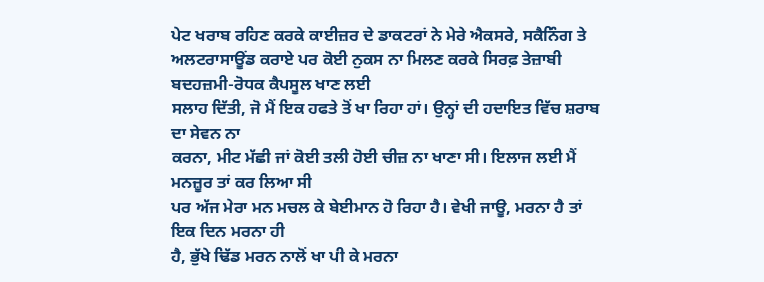ਪੇਟ ਖਰਾਬ ਰਹਿਣ ਕਰਕੇ ਕਾਈਜ਼ਰ ਦੇ ਡਾਕਟਰਾਂ ਨੇ ਮੇਰੇ ਐਕਸਰੇ, ਸਕੈਨਿੰਗ ਤੇ
ਅਲਟਰਾਸਾਊਂਡ ਕਰਾਏ ਪਰ ਕੋਈ ਨੁਕਸ ਨਾ ਮਿਲਣ ਕਰਕੇ ਸਿਰਫ਼ ਤੇਜ਼ਾਬੀ ਬਦਹਜ਼ਮੀ-ਰੋਧਕ ਕੈਪਸੂਲ ਖਾਣ ਲਈ
ਸਲਾਹ ਦਿੱਤੀ, ਜੋ ਮੈਂ ਇਕ ਹਫਤੇ ਤੋਂ ਖਾ ਰਿਹਾ ਹਾਂ। ਉਨ੍ਹਾਂ ਦੀ ਹਦਾਇਤ ਵਿੱਚ ਸ਼ਰਾਬ ਦਾ ਸੇਵਨ ਨਾ
ਕਰਨਾ, ਮੀਟ ਮੱਛੀ ਜਾਂ ਕੋਈ ਤਲੀ ਹੋਈ ਚੀਜ਼ ਨਾ ਖਾਣਾ ਸੀ। ਇਲਾਜ ਲਈ ਮੈਂ ਮਨਜ਼ੂਰ ਤਾਂ ਕਰ ਲਿਆ ਸੀ
ਪਰ ਅੱਜ ਮੇਰਾ ਮਨ ਮਚਲ ਕੇ ਬੇਈਮਾਨ ਹੋ ਰਿਹਾ ਹੈ। ਵੇਖੀ ਜਾਊ, ਮਰਨਾ ਹੈ ਤਾਂ ਇਕ ਦਿਨ ਮਰਨਾ ਹੀ
ਹੈ, ਭੁੱਖੇ ਢਿੱਡ ਮਰਨ ਨਾਲੋਂ ਖਾ ਪੀ ਕੇ ਮਰਨਾ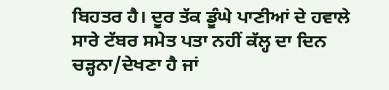ਬਿਹਤਰ ਹੈ। ਦੂਰ ਤੱਕ ਡੂੰਘੇ ਪਾਣੀਆਂ ਦੇ ਹਵਾਲੇ
ਸਾਰੇ ਟੱਬਰ ਸਮੇਤ ਪਤਾ ਨਹੀਂ ਕੱਲ੍ਹ ਦਾ ਦਿਨ ਚੜ੍ਹਨਾ/ਦੇਖਣਾ ਹੈ ਜਾਂ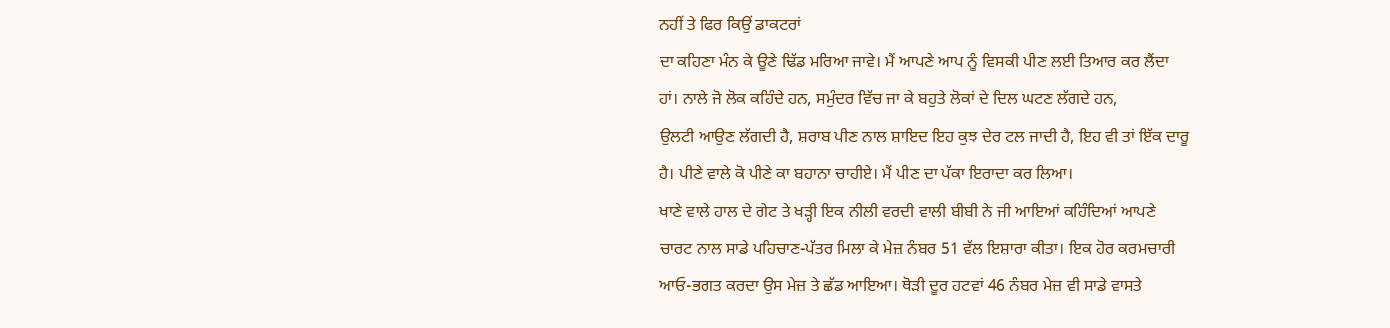ਨਹੀਂ ਤੇ ਫਿਰ ਕਿਉਂ ਡਾਕਟਰਾਂ
ਦਾ ਕਹਿਣਾ ਮੰਨ ਕੇ ਊਣੇ ਢਿੱਡ ਮਰਿਆ ਜਾਵੇ। ਮੈਂ ਆਪਣੇ ਆਪ ਨੂੰ ਵਿਸਕੀ ਪੀਣ ਲਈ ਤਿਆਰ ਕਰ ਲੈਂਦਾ
ਹਾਂ। ਨਾਲੇ ਜੋ ਲੋਕ ਕਹਿੰਦੇ ਹਨ, ਸਮੁੰਦਰ ਵਿੱਚ ਜਾ ਕੇ ਬਹੁਤੇ ਲੋਕਾਂ ਦੇ ਦਿਲ ਘਟਣ ਲੱਗਦੇ ਹਨ,
ਉਲਟੀ ਆਉਣ ਲੱਗਦੀ ਹੈ, ਸ਼ਰਾਬ ਪੀਣ ਨਾਲ ਸ਼ਾਇਦ ਇਹ ਕੁਝ ਦੇਰ ਟਲ ਜਾਦੀ ਹੈ, ਇਹ ਵੀ ਤਾਂ ਇੱਕ ਦਾਰੂ
ਹੈ। ਪੀਣੇ ਵਾਲੇ ਕੋ ਪੀਣੇ ਕਾ ਬਹਾਨਾ ਚਾਹੀਏ। ਮੈਂ ਪੀਣ ਦਾ ਪੱਕਾ ਇਰਾਦਾ ਕਰ ਲਿਆ।
ਖਾਣੇ ਵਾਲੇ ਹਾਲ ਦੇ ਗੇਟ ਤੇ ਖੜ੍ਹੀ ਇਕ ਨੀਲੀ ਵਰਦੀ ਵਾਲੀ ਬੀਬੀ ਨੇ ਜੀ ਆਇਆਂ ਕਹਿੰਦਿਆਂ ਆਪਣੇ
ਚਾਰਟ ਨਾਲ ਸਾਡੇ ਪਹਿਚਾਣ-ਪੱਤਰ ਮਿਲਾ ਕੇ ਮੇਜ਼ ਨੰਬਰ 51 ਵੱਲ ਇਸ਼ਾਰਾ ਕੀਤਾ। ਇਕ ਹੋਰ ਕਰਮਚਾਰੀ
ਆਓ-ਭਗਤ ਕਰਦਾ ਉਸ ਮੇਜ਼ ਤੇ ਛੱਡ ਆਇਆ। ਥੋੜੀ ਦੂਰ ਹਟਵਾਂ 46 ਨੰਬਰ ਮੇਜ਼ ਵੀ ਸਾਡੇ ਵਾਸਤੇ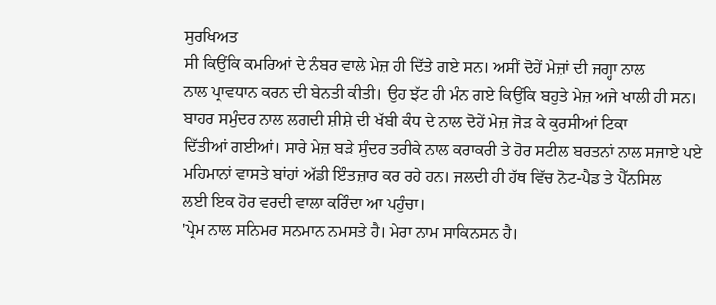ਸੁਰਖਿਅਤ
ਸੀ ਕਿਉਂਕਿ ਕਮਰਿਆਂ ਦੇ ਨੰਬਰ ਵਾਲੇ ਮੇਜ਼ ਹੀ ਦਿੱਤੇ ਗਏ ਸਨ। ਅਸੀਂ ਦੋਹੇਂ ਮੇਜ਼ਾਂ ਦੀ ਜਗ੍ਹਾ ਨਾਲ
ਨਾਲ ਪ੍ਰਾਵਧਾਨ ਕਰਨ ਦੀ ਬੇਨਤੀ ਕੀਤੀ। ਉਹ ਝੱਟ ਹੀ ਮੰਨ ਗਏ ਕਿਉਂਕਿ ਬਹੁਤੇ ਮੇਜ਼ ਅਜੇ ਖਾਲੀ ਹੀ ਸਨ।
ਬਾਹਰ ਸਮੁੰਦਰ ਨਾਲ ਲਗਦੀ ਸ਼ੀਸ਼ੇ ਦੀ ਖੱਬੀ ਕੰਧ ਦੇ ਨਾਲ ਦੋਹੇਂ ਮੇਜ਼ ਜੋੜ ਕੇ ਕੁਰਸੀਆਂ ਟਿਕਾ
ਦਿੱਤੀਆਂ ਗਈਆਂ। ਸਾਰੇ ਮੇਜ਼ ਬੜੇ ਸੁੰਦਰ ਤਰੀਕੇ ਨਾਲ ਕਰਾਕਰੀ ਤੇ ਹੋਰ ਸਟੀਲ ਬਰਤਨਾਂ ਨਾਲ ਸਜਾਏ ਪਏ
ਮਹਿਮਾਨਾਂ ਵਾਸਤੇ ਬਾਂਹਾਂ ਅੱਡੀ ਇੰਤਜ਼ਾਰ ਕਰ ਰਹੇ ਹਨ। ਜਲਦੀ ਹੀ ਹੱਥ ਵਿੱਚ ਨੋਟ-ਪੈਡ ਤੇ ਪੈੱਨਸਿਲ
ਲਈ ਇਕ ਹੋਰ ਵਰਦੀ ਵਾਲਾ ਕਰਿੰਦਾ ਆ ਪਹੁੰਚਾ।
'ਪ੍ਰੇਮ ਨਾਲ ਸਨਿਮਰ ਸਨਮਾਨ ਨਮਸਤੇ ਹੈ। ਮੇਰਾ ਨਾਮ ਸਾਕਿਨਸਨ ਹੈ।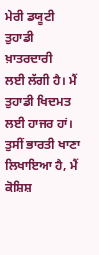ਮੇਰੀ ਡਯੂਟੀ ਤੁਹਾਡੀ ਖ਼ਾਤਰਦਾਰੀ
ਲਈ ਲੱਗੀ ਹੈ। ਮੈਂ ਤੁਹਾਡੀ ਖਿਦਮਤ ਲਈ ਹਾਜਰ ਹਾਂ। ਤੁਸੀਂ ਭਾਰਤੀ ਖਾਣਾ ਲਿਖਾਇਆ ਹੈ, ਮੈਂ ਕੋਸ਼ਿਸ਼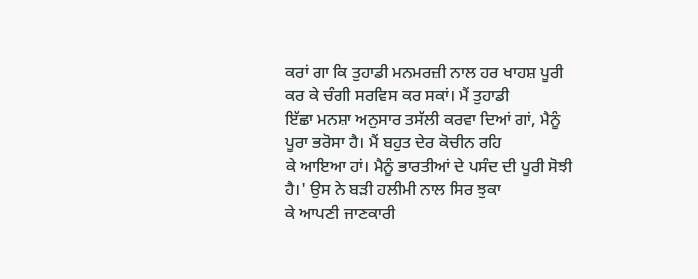ਕਰਾਂ ਗਾ ਕਿ ਤੁਹਾਡੀ ਮਨਮਰਜ਼ੀ ਨਾਲ ਹਰ ਖਾਹਸ਼ ਪੂਰੀ ਕਰ ਕੇ ਚੰਗੀ ਸਰਵਿਸ ਕਰ ਸਕਾਂ। ਮੈਂ ਤੁਹਾਡੀ
ਇੱਛਾ ਮਨਸ਼ਾ ਅਨੁਸਾਰ ਤਸੱਲੀ ਕਰਵਾ ਦਿਆਂ ਗਾਂ, ਮੈਨੂੰ ਪੂਰਾ ਭਰੋਸਾ ਹੈ। ਮੈਂ ਬਹੁਤ ਦੇਰ ਕੋਚੀਨ ਰਹਿ
ਕੇ ਆਇਆ ਹਾਂ। ਮੈਨੂੰ ਭਾਰਤੀਆਂ ਦੇ ਪਸੰਦ ਦੀ ਪੂਰੀ ਸੋਝੀ ਹੈ।' ਉਸ ਨੇ ਬੜੀ ਹਲੀਮੀ ਨਾਲ ਸਿਰ ਝੁਕਾ
ਕੇ ਆਪਣੀ ਜਾਣਕਾਰੀ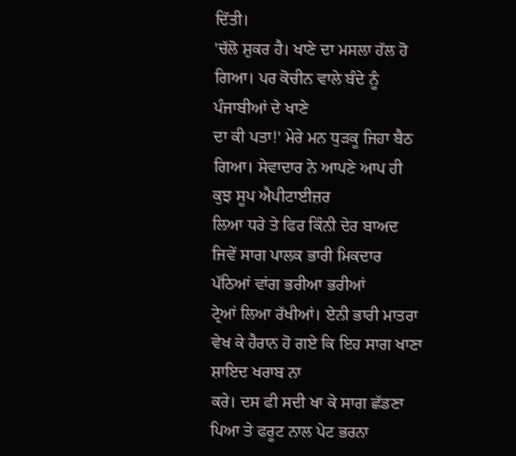ਦਿੱਤੀ।
'ਚੱਲੋ ਸ਼ੁਕਰ ਹੈ। ਖਾਣੇ ਦਾ ਮਸਲਾ ਹੱਲ ਹੋ ਗਿਆ। ਪਰ ਕੋਚੀਨ ਵਾਲੇ ਬੰਦੇ ਨੂੰ ਪੰਜਾਬੀਆਂ ਦੇ ਖਾਣੇ
ਦਾ ਕੀ ਪਤਾ!' ਮੇਰੇ ਮਨ ਧੁੜਕੂ ਜਿਹਾ ਬੈਠ ਗਿਆ। ਸੇਵਾਦਾਰ ਨੇ ਆਪਣੇ ਆਪ ਹੀ ਕੁਝ ਸੂਪ ਐਪੀਟਾਈਜ਼ਰ
ਲਿਆ ਧਰੇ ਤੇ ਫਿਰ ਕਿੰਨੀ ਦੇਰ ਬਾਅਦ ਜਿਵੇਂ ਸਾਗ ਪਾਲਕ ਭਾਰੀ ਮਿਕਦਾਰ ਪੱਠਿਆਂ ਵਾਂਗ ਭਰੀਆ ਭਰੀਆਂ
ਟ੍ਰੇਆਂ ਲਿਆ ਰੱਖੀਆਂ। ਏਨੀ ਭਾਰੀ ਮਾਤਰਾ ਵੇਖ ਕੇ ਹੈਰਾਨ ਹੋ ਗਏ ਕਿ ਇਹ ਸਾਗ ਖਾਣਾ ਸ਼ਾਇਦ ਖਰਾਬ ਨਾ
ਕਰੇ। ਦਸ ਫੀ ਸਦੀ ਖਾ ਕੇ ਸਾਗ ਛੱਡਣਾ ਪਿਆ ਤੇ ਫਰੂਟ ਨਾਲ ਪੇਟ ਭਰਨਾ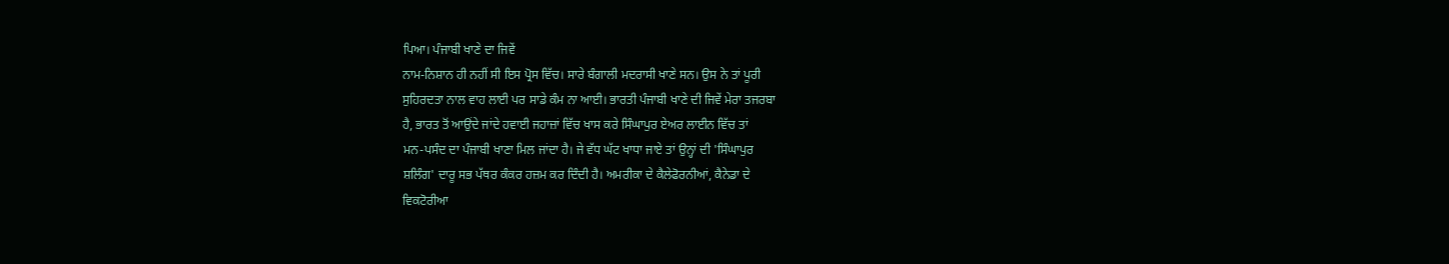ਪਿਆ। ਪੰਜਾਬੀ ਖਾਣੇ ਦਾ ਜਿਵੇਂ
ਨਾਮ-ਨਿਸ਼ਾਨ ਹੀ ਨਹੀਂ ਸੀ ਇਸ ਪ੍ਰੋਸ ਵਿੱਚ। ਸਾਰੇ ਬੰਗਾਲੀ ਮਦਰਾਸੀ ਖਾਣੇ ਸਨ। ਉਸ ਨੇ ਤਾਂ ਪੂਰੀ
ਸੁਹਿਰਦਤਾ ਨਾਲ ਵਾਹ ਲਾਈ ਪਰ ਸਾਡੇ ਕੰਮ ਨਾ ਆਈ। ਭਾਰਤੀ ਪੰਜਾਬੀ ਖਾਣੇ ਦੀ ਜਿਵੇਂ ਮੇਰਾ ਤਜਰਬਾ
ਹੈ, ਭਾਰਤ ਤੋਂ ਆਉਂਦੇ ਜਾਂਦੇ ਹਵਾਈ ਜਹਾਜ਼ਾਂ ਵਿੱਚ ਖਾਸ ਕਰੇ ਸਿੰਘਾਪੁਰ ਏਅਰ ਲਾਈਨ ਵਿੱਚ ਤਾਂ
ਮਨ-ਪਸੰਦ ਦਾ ਪੰਜਾਬੀ ਖਾਣਾ ਮਿਲ ਜਾਂਦਾ ਹੈ। ਜੇ ਵੱਧ ਘੱਟ ਖਾਧਾ ਜਾਏ ਤਾਂ ਉਨ੍ਹਾਂ ਦੀ 'ਸਿੰਘਾਪੁਰ
ਸ਼ਲਿੰਗ' ਦਾਰੂ ਸਭ ਪੱਥਰ ਕੰਕਰ ਹਜ਼ਮ ਕਰ ਦਿੰਦੀ ਹੈ। ਅਮਰੀਕਾ ਦੇ ਕੈਲੇਫੋਰਨੀਆਂ, ਕੈਨੇਡਾ ਦੇ
ਵਿਕਟੋਰੀਆ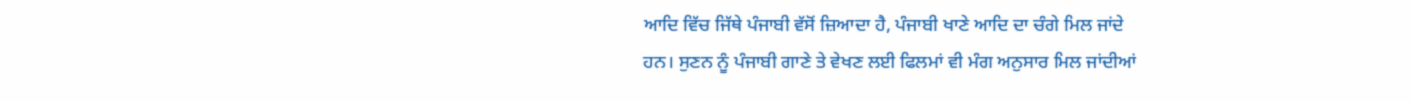ਆਦਿ ਵਿੱਚ ਜਿੱਥੇ ਪੰਜਾਬੀ ਵੱਸੋਂ ਜ਼ਿਆਦਾ ਹੈ, ਪੰਜਾਬੀ ਖਾਣੇ ਆਦਿ ਦਾ ਚੰਗੇ ਮਿਲ ਜਾਂਦੇ
ਹਨ। ਸੁਣਨ ਨੂੰ ਪੰਜਾਬੀ ਗਾਣੇ ਤੇ ਵੇਖਣ ਲਈ ਫਿਲਮਾਂ ਵੀ ਮੰਗ ਅਨੁਸਾਰ ਮਿਲ ਜਾਂਦੀਆਂ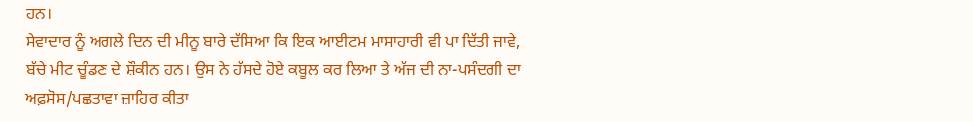ਹਨ।
ਸੇਵਾਦਾਰ ਨੂੰ ਅਗਲੇ ਦਿਨ ਦੀ ਮੀਨੂ ਬਾਰੇ ਦੱਸਿਆ ਕਿ ਇਕ ਆਈਟਮ ਮਾਸਾਹਾਰੀ ਵੀ ਪਾ ਦਿੱਤੀ ਜਾਵੇ,
ਬੱਚੇ ਮੀਟ ਚੂੰਡਣ ਦੇ ਸ਼ੌਕੀਨ ਹਨ। ਉਸ ਨੇ ਹੱਸਦੇ ਹੋਏ ਕਬੂਲ ਕਰ ਲਿਆ ਤੇ ਅੱਜ ਦੀ ਨਾ-ਪਸੰਦਗੀ ਦਾ
ਅਫ਼ਸੋਸ/ਪਛਤਾਵਾ ਜ਼ਾਹਿਰ ਕੀਤਾ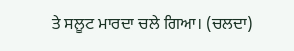ਤੇ ਸਲੂਟ ਮਾਰਦਾ ਚਲੇ ਗਿਆ। (ਚਲਦਾ)